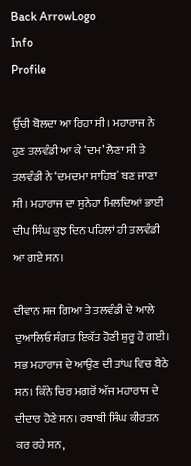Back ArrowLogo
Info
Profile

ਉੱਚੀ ਬੋਲਦਾ ਆ ਰਿਹਾ ਸੀ। ਮਹਾਰਾਜ ਨੇ ਹੁਣ ਤਲਵੰਡੀ ਆ ਕੇ ‘ਦਮ’ ਲੈਣਾ ਸੀ ਤੇ ਤਲਵੰਡੀ ਨੇ ‘ਦਮਦਮਾ ਸਾਹਿਬ` ਬਣ ਜਾਣਾ ਸੀ। ਮਹਾਰਾਜ ਦਾ ਸੁਨੇਹਾ ਮਿਲਦਿਆਂ ਭਾਈ ਦੀਪ ਸਿੰਘ ਕੁਝ ਦਿਨ ਪਹਿਲਾਂ ਹੀ ਤਲਵੰਡੀ ਆ ਗਏ ਸਨ।

ਦੀਵਾਨ ਸਜ ਗਿਆ ਤੇ ਤਲਵੰਡੀ ਦੇ ਆਲੇ ਦੁਆਲਿਓ ਸੰਗਤ ਇਕੱਤ ਹੋਣੀ ਸ਼ੁਰੂ ਹੋ ਗਈ। ਸਭ ਮਹਾਰਾਜ ਦੇ ਆਉਣ ਦੀ ਤਾਂਘ ਵਿਚ ਬੈਠੇ ਸਨ। ਕਿੰਨੇ ਚਿਰ ਮਗਰੋਂ ਅੱਜ ਮਹਾਰਾਜ ਦੇ ਦੀਦਾਰ ਹੋਣੇ ਸਨ। ਰਬਾਬੀ ਸਿੰਘ ਕੀਰਤਨ ਕਰ ਰਹੇ ਸਨ,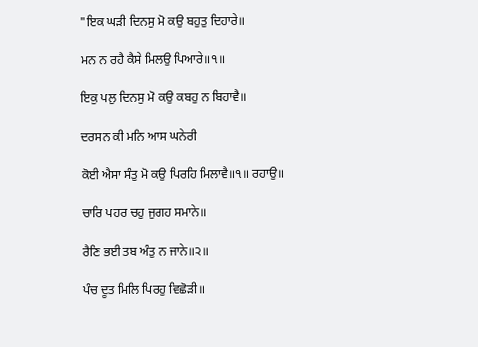"ਇਕ ਘੜੀ ਦਿਨਸੁ ਮੋ ਕਉ ਬਹੁਤੁ ਦਿਹਾਰੇ॥

ਮਨ ਨ ਰਹੈ ਕੈਸੇ ਮਿਲਉ ਪਿਆਰੇ॥੧॥

ਇਕੁ ਪਲੁ ਦਿਨਸੁ ਮੋ ਕਉ ਕਬਹੁ ਨ ਬਿਹਾਵੈ॥

ਦਰਸਨ ਕੀ ਮਨਿ ਆਸ ਘਨੇਰੀ

ਕੋਈ ਐਸਾ ਸੰਤੁ ਮੋ ਕਉ ਪਿਰਹਿ ਮਿਲਾਵੈ॥੧॥ ਰਹਾਉ॥

ਚਾਰਿ ਪਹਰ ਚਹੁ ਜੁਗਹ ਸਮਾਨੇ॥

ਰੈਣਿ ਭਈ ਤਬ ਅੰਤੁ ਨ ਜਾਨੇ॥੨॥

ਪੰਚ ਦੂਤ ਮਿਲਿ ਪਿਰਹੁ ਵਿਛੋੜੀ॥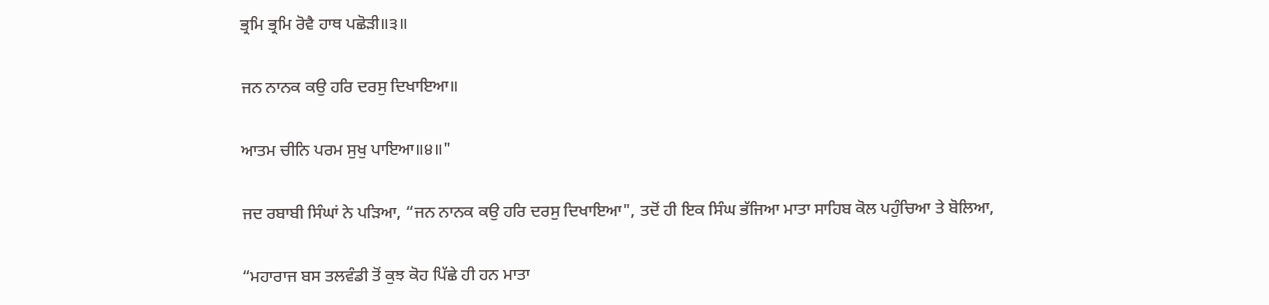ਭ੍ਰਮਿ ਭ੍ਰਮਿ ਰੋਵੈ ਹਾਥ ਪਛੋੜੀ॥੩॥

ਜਨ ਨਾਨਕ ਕਉ ਹਰਿ ਦਰਸੁ ਦਿਖਾਇਆ॥

ਆਤਮ ਚੀਨਿ ਪਰਮ ਸੁਖੁ ਪਾਇਆ॥੪॥"

ਜਦ ਰਬਾਬੀ ਸਿੰਘਾਂ ਨੇ ਪੜਿਆ, “ਜਨ ਨਾਨਕ ਕਉ ਹਰਿ ਦਰਸੁ ਦਿਖਾਇਆ", ਤਦੋਂ ਹੀ ਇਕ ਸਿੰਘ ਭੱਜਿਆ ਮਾਤਾ ਸਾਹਿਬ ਕੋਲ ਪਹੁੰਚਿਆ ਤੇ ਬੋਲਿਆ,

“ਮਹਾਰਾਜ ਬਸ ਤਲਵੰਡੀ ਤੋਂ ਕੁਝ ਕੋਹ ਪਿੱਛੇ ਹੀ ਹਨ ਮਾਤਾ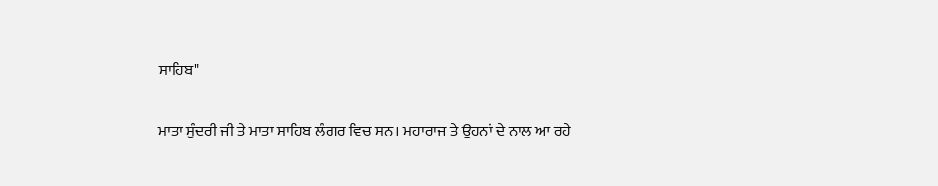ਸਾਹਿਬ"

ਮਾਤਾ ਸੁੰਦਰੀ ਜੀ ਤੇ ਮਾਤਾ ਸਾਹਿਬ ਲੰਗਰ ਵਿਚ ਸਨ। ਮਹਾਰਾਜ ਤੇ ਉਹਨਾਂ ਦੇ ਨਾਲ ਆ ਰਹੇ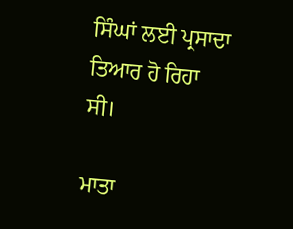ਸਿੰਘਾਂ ਲਈ ਪ੍ਰਸਾਦਾ ਤਿਆਰ ਹੋ ਰਿਹਾ ਸੀ।

ਮਾਤਾ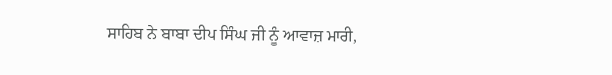ਸਾਹਿਬ ਨੇ ਬਾਬਾ ਦੀਪ ਸਿੰਘ ਜੀ ਨੂੰ ਆਵਾਜ਼ ਮਾਰੀ,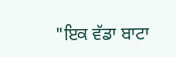"ਇਕ ਵੱਡਾ ਬਾਟਾ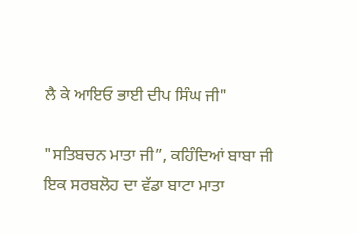ਲੈ ਕੇ ਆਇਓ ਭਾਈ ਦੀਪ ਸਿੰਘ ਜੀ"

"ਸਤਿਬਚਨ ਮਾਤਾ ਜੀ”, ਕਹਿੰਦਿਆਂ ਬਾਬਾ ਜੀ ਇਕ ਸਰਬਲੋਹ ਦਾ ਵੱਡਾ ਬਾਟਾ ਮਾਤਾ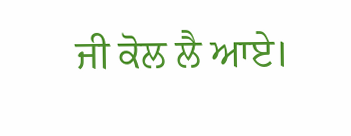ਜੀ ਕੋਲ ਲੈ ਆਏ।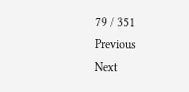79 / 351
Previous
Next